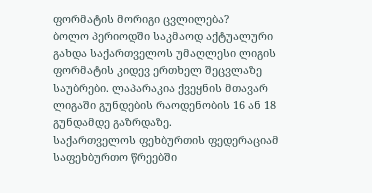ფორმატის მორიგი ცვლილება?
ბოლო პერიოდში საკმაოდ აქტუალური გახდა საქართველოს უმაღლესი ლიგის ფორმატის კიდევ ერთხელ შეცვლაზე საუბრები. ლაპარაკია ქვეყნის მთავარ ლიგაში გუნდების რაოდენობის 16 ან 18 გუნდამდე გაზრდაზე.
საქართველოს ფეხბურთის ფედერაციამ საფეხბურთო წრეებში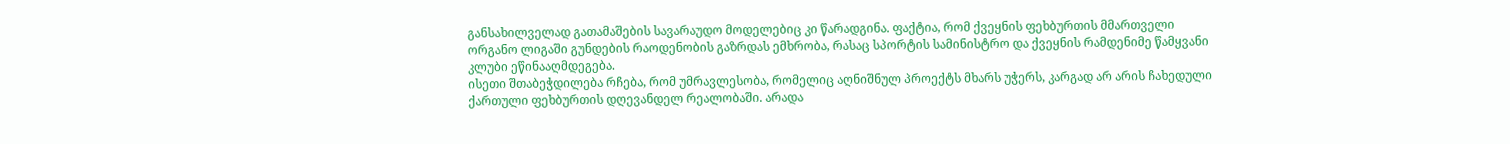განსახილველად გათამაშების სავარაუდო მოდელებიც კი წარადგინა. ფაქტია, რომ ქვეყნის ფეხბურთის მმართველი ორგანო ლიგაში გუნდების რაოდენობის გაზრდას ემხრობა, რასაც სპორტის სამინისტრო და ქვეყნის რამდენიმე წამყვანი კლუბი ეწინააღმდეგება.
ისეთი შთაბეჭდილება რჩება, რომ უმრავლესობა, რომელიც აღნიშნულ პროექტს მხარს უჭერს, კარგად არ არის ჩახედული ქართული ფეხბურთის დღევანდელ რეალობაში. არადა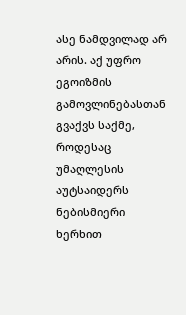ასე ნამდვილად არ არის. აქ უფრო ეგოიზმის გამოვლინებასთან გვაქვს საქმე, როდესაც უმაღლესის აუტსაიდერს ნებისმიერი ხერხით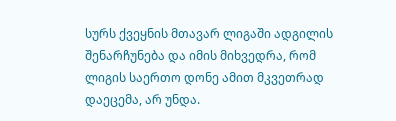სურს ქვეყნის მთავარ ლიგაში ადგილის შენარჩუნება და იმის მიხვედრა, რომ ლიგის საერთო დონე ამით მკვეთრად დაეცემა, არ უნდა.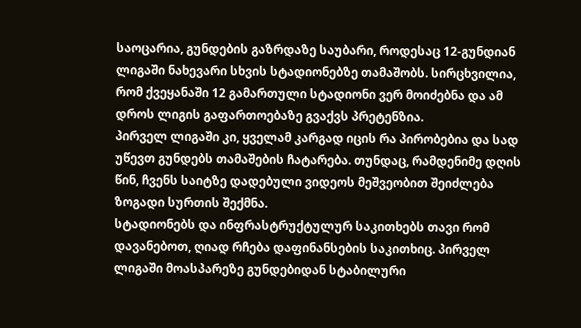საოცარია, გუნდების გაზრდაზე საუბარი, როდესაც 12-გუნდიან ლიგაში ნახევარი სხვის სტადიონებზე თამაშობს. სირცხვილია, რომ ქვეყანაში 12 გამართული სტადიონი ვერ მოიძებნა და ამ დროს ლიგის გაფართოებაზე გვაქვს პრეტენზია.
პირველ ლიგაში კი, ყველამ კარგად იცის რა პირობებია და სად უწევთ გუნდებს თამაშების ჩატარება. თუნდაც, რამდენიმე დღის წინ, ჩვენს საიტზე დადებული ვიდეოს მეშვეობით შეიძლება ზოგადი სურთის შექმნა.
სტადიონებს და ინფრასტრუქტულურ საკითხებს თავი რომ დავანებოთ, ღიად რჩება დაფინანსების საკითხიც. პირველ ლიგაში მოასპარეზე გუნდებიდან სტაბილური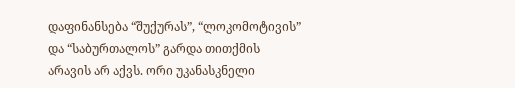დაფინანსება “შუქურას”, “ლოკომოტივის” და “საბურთალოს” გარდა თითქმის არავის არ აქვს. ორი უკანასკნელი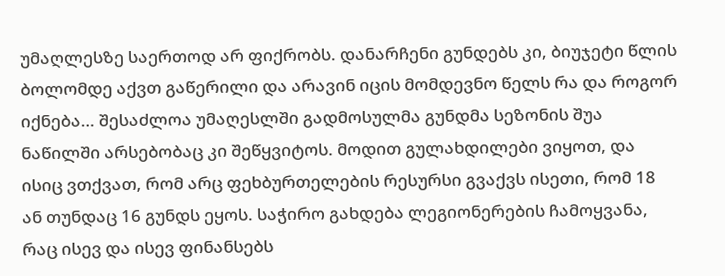უმაღლესზე საერთოდ არ ფიქრობს. დანარჩენი გუნდებს კი, ბიუჯეტი წლის ბოლომდე აქვთ გაწერილი და არავინ იცის მომდევნო წელს რა და როგორ იქნება… შესაძლოა უმაღესლში გადმოსულმა გუნდმა სეზონის შუა ნაწილში არსებობაც კი შეწყვიტოს. მოდით გულახდილები ვიყოთ, და ისიც ვთქვათ, რომ არც ფეხბურთელების რესურსი გვაქვს ისეთი, რომ 18 ან თუნდაც 16 გუნდს ეყოს. საჭირო გახდება ლეგიონერების ჩამოყვანა, რაც ისევ და ისევ ფინანსებს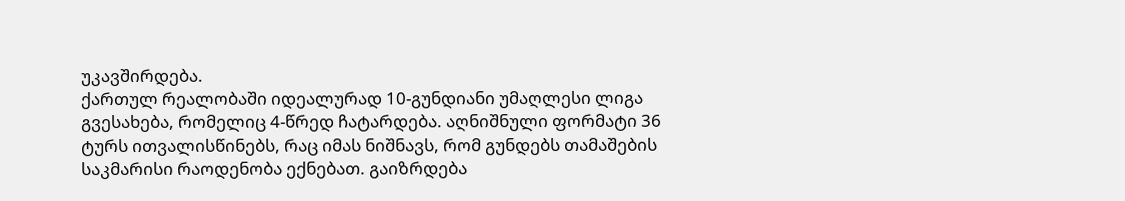უკავშირდება.
ქართულ რეალობაში იდეალურად 10-გუნდიანი უმაღლესი ლიგა გვესახება, რომელიც 4-წრედ ჩატარდება. აღნიშნული ფორმატი 36 ტურს ითვალისწინებს, რაც იმას ნიშნავს, რომ გუნდებს თამაშების საკმარისი რაოდენობა ექნებათ. გაიზრდება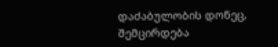დაძაბულობის დონეც, შემცირდება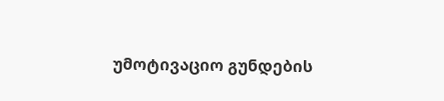უმოტივაციო გუნდების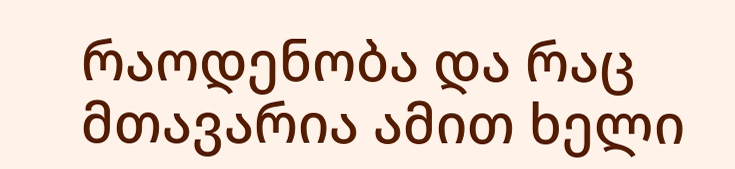რაოდენობა და რაც მთავარია ამით ხელი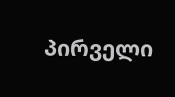პირველი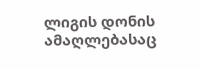ლიგის დონის ამაღლებასაც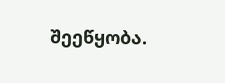შეეწყობა.